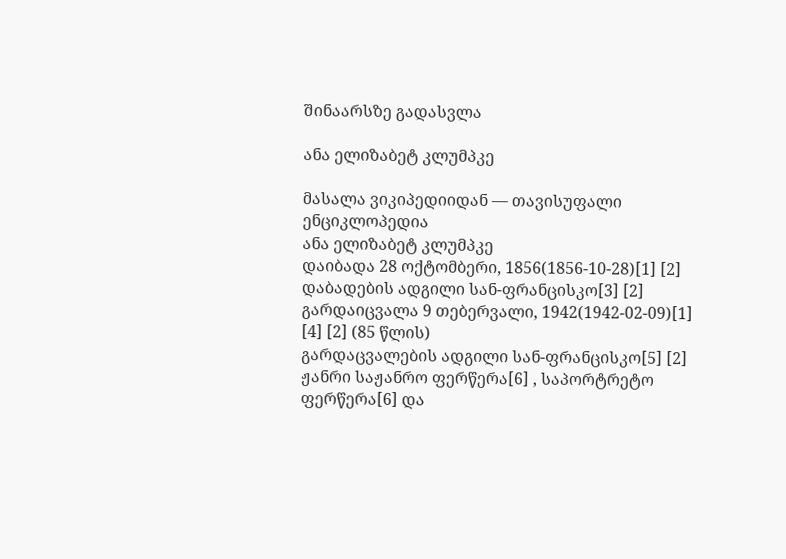შინაარსზე გადასვლა

ანა ელიზაბეტ კლუმპკე

მასალა ვიკიპედიიდან — თავისუფალი ენციკლოპედია
ანა ელიზაბეტ კლუმპკე
დაიბადა 28 ოქტომბერი, 1856(1856-10-28)[1] [2]
დაბადების ადგილი სან-ფრანცისკო[3] [2]
გარდაიცვალა 9 თებერვალი, 1942(1942-02-09)[1] [4] [2] (85 წლის)
გარდაცვალების ადგილი სან-ფრანცისკო[5] [2]
ჟანრი საჟანრო ფერწერა[6] , საპორტრეტო ფერწერა[6] და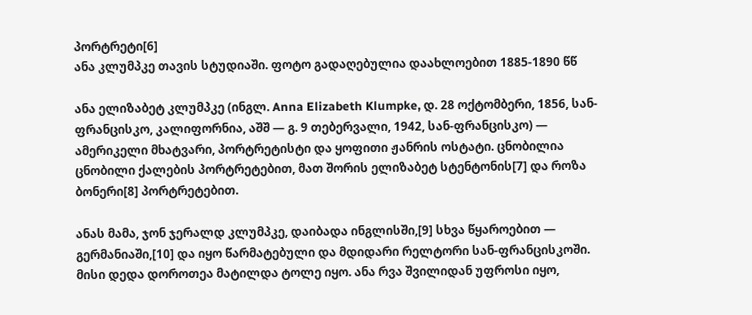პორტრეტი[6]
ანა კლუმპკე თავის სტუდიაში. ფოტო გადაღებულია დაახლოებით 1885-1890 წწ

ანა ელიზაბეტ კლუმპკე (ინგლ. Anna Elizabeth Klumpke, დ. 28 ოქტომბერი, 1856, სან-ფრანცისკო, კალიფორნია, აშშ — გ. 9 თებერვალი, 1942, სან-ფრანცისკო) — ამერიკელი მხატვარი, პორტრეტისტი და ყოფითი ჟანრის ოსტატი. ცნობილია ცნობილი ქალების პორტრეტებით, მათ შორის ელიზაბეტ სტენტონის[7] და როზა ბონერი[8] პორტრეტებით.

ანას მამა, ჯონ ჯერალდ კლუმპკე, დაიბადა ინგლისში,[9] სხვა წყაროებით — გერმანიაში,[10] და იყო წარმატებული და მდიდარი რელტორი სან-ფრანცისკოში. მისი დედა დოროთეა მატილდა ტოლე იყო. ანა რვა შვილიდან უფროსი იყო,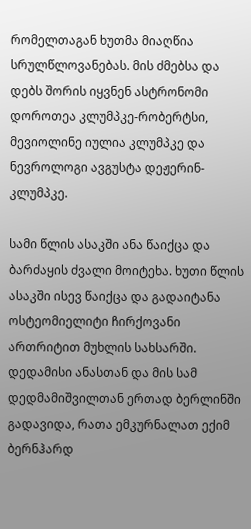რომელთაგან ხუთმა მიაღწია სრულწლოვანებას. მის ძმებსა და დებს შორის იყვნენ ასტრონომი დოროთეა კლუმპკე-რობერტსი, მევიოლინე იულია კლუმპკე და ნევროლოგი ავგუსტა დეჟერინ-კლუმპკე.

სამი წლის ასაკში ანა წაიქცა და ბარძაყის ძვალი მოიტეხა. ხუთი წლის ასაკში ისევ წაიქცა და გადაიტანა ოსტეომიელიტი ჩირქოვანი ართრიტით მუხლის სახსარში. დედამისი ანასთან და მის სამ დედმამიშვილთან ერთად ბერლინში გადავიდა, რათა ემკურნალათ ექიმ ბერნჰარდ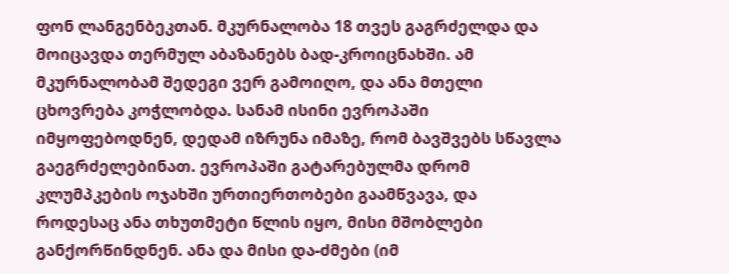ფონ ლანგენბეკთან. მკურნალობა 18 თვეს გაგრძელდა და მოიცავდა თერმულ აბაზანებს ბად-კროიცნახში. ამ მკურნალობამ შედეგი ვერ გამოიღო, და ანა მთელი ცხოვრება კოჭლობდა. სანამ ისინი ევროპაში იმყოფებოდნენ, დედამ იზრუნა იმაზე, რომ ბავშვებს სწავლა გაეგრძელებინათ. ევროპაში გატარებულმა დრომ კლუმპკების ოჯახში ურთიერთობები გაამწვავა, და როდესაც ანა თხუთმეტი წლის იყო, მისი მშობლები განქორწინდნენ. ანა და მისი და-ძმები (იმ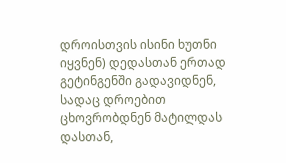დროისთვის ისინი ხუთნი იყვნენ) დედასთან ერთად გეტინგენში გადავიდნენ, სადაც დროებით ცხოვრობდნენ მატილდას დასთან,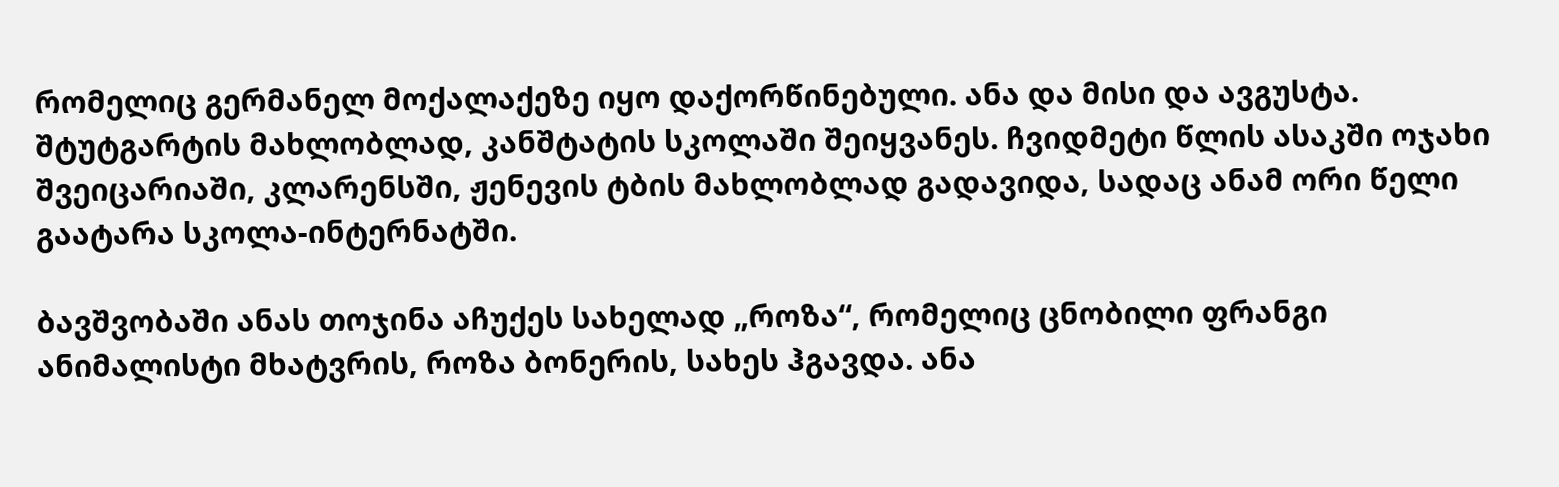რომელიც გერმანელ მოქალაქეზე იყო დაქორწინებული. ანა და მისი და ავგუსტა. შტუტგარტის მახლობლად, კანშტატის სკოლაში შეიყვანეს. ჩვიდმეტი წლის ასაკში ოჯახი შვეიცარიაში, კლარენსში, ჟენევის ტბის მახლობლად გადავიდა, სადაც ანამ ორი წელი გაატარა სკოლა-ინტერნატში.

ბავშვობაში ანას თოჯინა აჩუქეს სახელად „როზა“, რომელიც ცნობილი ფრანგი ანიმალისტი მხატვრის, როზა ბონერის, სახეს ჰგავდა. ანა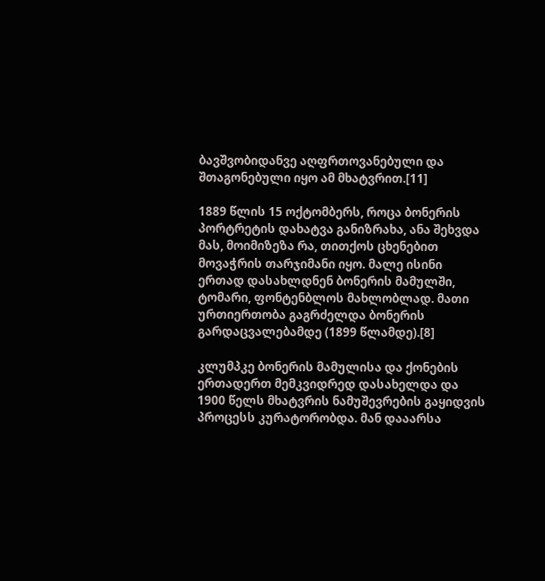ბავშვობიდანვე აღფრთოვანებული და შთაგონებული იყო ამ მხატვრით.[11]

1889 წლის 15 ოქტომბერს, როცა ბონერის პორტრეტის დახატვა განიზრახა, ანა შეხვდა მას, მოიმიზეზა რა, თითქოს ცხენებით მოვაჭრის თარჯიმანი იყო. მალე ისინი ერთად დასახლდნენ ბონერის მამულში, ტომარი, ფონტენბლოს მახლობლად. მათი ურთიერთობა გაგრძელდა ბონერის გარდაცვალებამდე (1899 წლამდე).[8]

კლუმპკე ბონერის მამულისა და ქონების ერთადერთ მემკვიდრედ დასახელდა და 1900 წელს მხატვრის ნამუშევრების გაყიდვის პროცესს კურატორობდა. მან დააარსა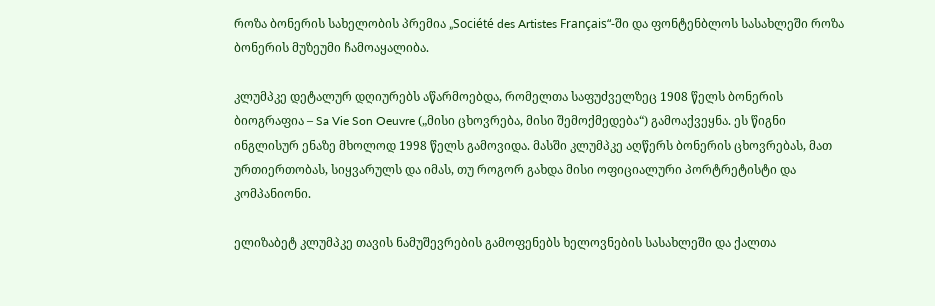როზა ბონერის სახელობის პრემია „Société des Artistes Français“-ში და ფონტენბლოს სასახლეში როზა ბონერის მუზეუმი ჩამოაყალიბა.

კლუმპკე დეტალურ დღიურებს აწარმოებდა, რომელთა საფუძველზეც 1908 წელს ბონერის ბიოგრაფია – Sa Vie Son Oeuvre („მისი ცხოვრება, მისი შემოქმედება“) გამოაქვეყნა. ეს წიგნი ინგლისურ ენაზე მხოლოდ 1998 წელს გამოვიდა. მასში კლუმპკე აღწერს ბონერის ცხოვრებას, მათ ურთიერთობას, სიყვარულს და იმას, თუ როგორ გახდა მისი ოფიციალური პორტრეტისტი და კომპანიონი.

ელიზაბეტ კლუმპკე თავის ნამუშევრების გამოფენებს ხელოვნების სასახლეში და ქალთა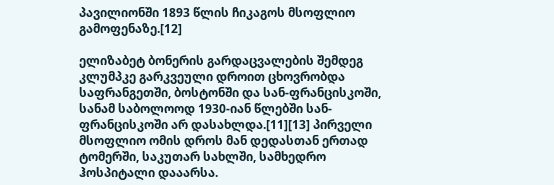პავილიონში 1893 წლის ჩიკაგოს მსოფლიო გამოფენაზე.[12]

ელიზაბეტ ბონერის გარდაცვალების შემდეგ კლუმპკე გარკვეული დროით ცხოვრობდა საფრანგეთში, ბოსტონში და სან-ფრანცისკოში, სანამ საბოლოოდ 1930-იან წლებში სან-ფრანცისკოში არ დასახლდა.[11][13] პირველი მსოფლიო ომის დროს მან დედასთან ერთად ტომერში, საკუთარ სახლში, სამხედრო ჰოსპიტალი დააარსა.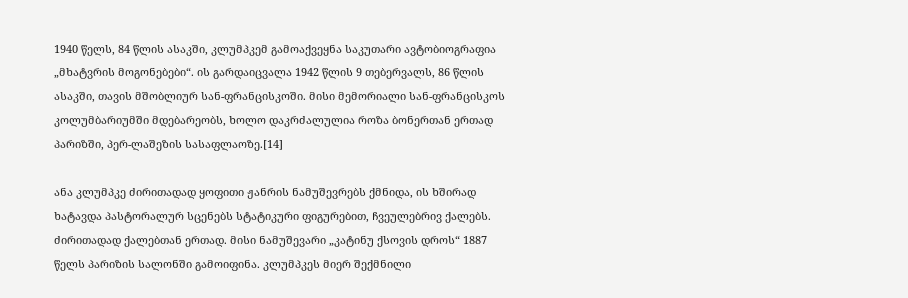1940 წელს, 84 წლის ასაკში, კლუმპკემ გამოაქვეყნა საკუთარი ავტობიოგრაფია „მხატვრის მოგონებები“. ის გარდაიცვალა 1942 წლის 9 თებერვალს, 86 წლის ასაკში, თავის მშობლიურ სან-ფრანცისკოში. მისი მემორიალი სან-ფრანცისკოს კოლუმბარიუმში მდებარეობს, ხოლო დაკრძალულია როზა ბონერთან ერთად პარიზში, პერ-ლაშეზის სასაფლაოზე.[14]

ანა კლუმპკე ძირითადად ყოფითი ჟანრის ნამუშევრებს ქმნიდა, ის ხშირად ხატავდა პასტორალურ სცენებს სტატიკური ფიგურებით, ჩვეულებრივ ქალებს. ძირითადად ქალებთან ერთად. მისი ნამუშევარი „კატინუ ქსოვის დროს“ 1887 წელს პარიზის სალონში გამოიფინა. კლუმპკეს მიერ შექმნილი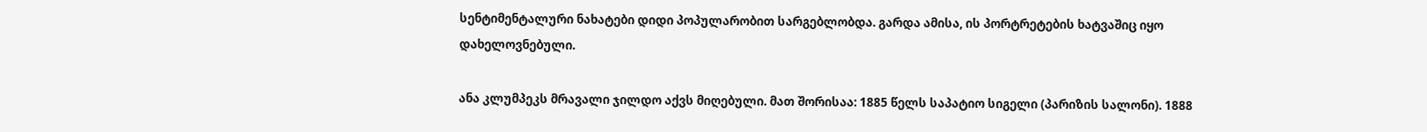სენტიმენტალური ნახატები დიდი პოპულარობით სარგებლობდა. გარდა ამისა, ის პორტრეტების ხატვაშიც იყო დახელოვნებული.

ანა კლუმპეკს მრავალი ჯილდო აქვს მიღებული. მათ შორისაა: 1885 წელს საპატიო სიგელი (პარიზის სალონი). 1888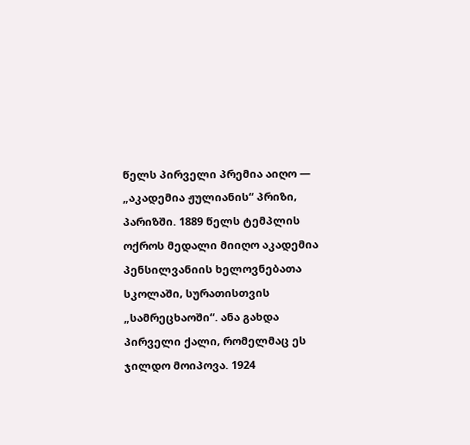წელს პირველი პრემია აიღო — „აკადემია ჟულიანის“ პრიზი, პარიზში. 1889 წელს ტემპლის ოქროს მედალი მიიღო აკადემია პენსილვანიის ხელოვნებათა სკოლაში, სურათისთვის „სამრეცხაოში“. ანა გახდა პირველი ქალი, რომელმაც ეს ჯილდო მოიპოვა. 1924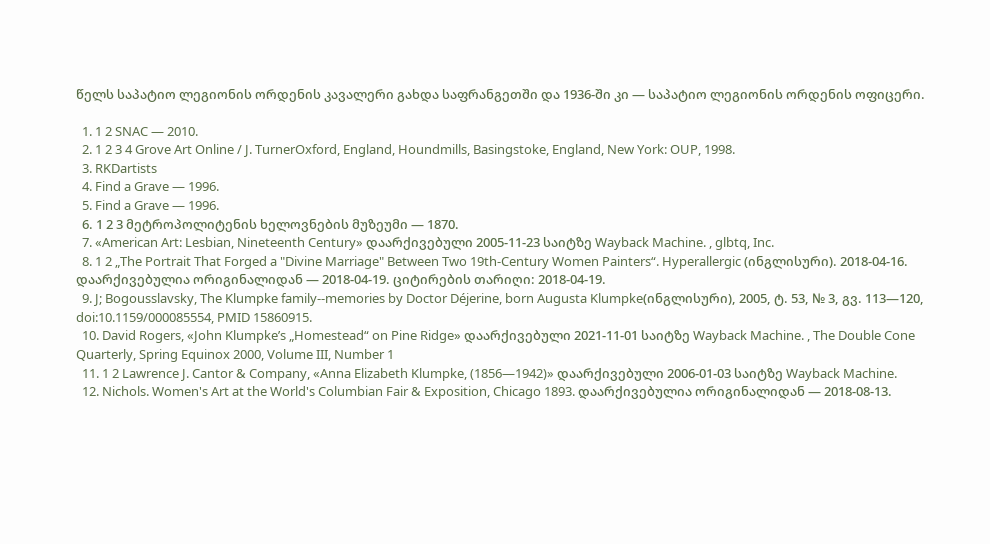წელს საპატიო ლეგიონის ორდენის კავალერი გახდა საფრანგეთში და 1936-ში კი — საპატიო ლეგიონის ორდენის ოფიცერი.

  1. 1 2 SNAC — 2010.
  2. 1 2 3 4 Grove Art Online / J. TurnerOxford, England, Houndmills, Basingstoke, England, New York: OUP, 1998.
  3. RKDartists
  4. Find a Grave — 1996.
  5. Find a Grave — 1996.
  6. 1 2 3 მეტროპოლიტენის ხელოვნების მუზეუმი — 1870.
  7. «American Art: Lesbian, Nineteenth Century» დაარქივებული 2005-11-23 საიტზე Wayback Machine. , glbtq, Inc.
  8. 1 2 „The Portrait That Forged a "Divine Marriage" Between Two 19th-Century Women Painters“. Hyperallergic (ინგლისური). 2018-04-16. დაარქივებულია ორიგინალიდან — 2018-04-19. ციტირების თარიღი: 2018-04-19.
  9. J; Bogousslavsky, The Klumpke family--memories by Doctor Déjerine, born Augusta Klumpke(ინგლისური), 2005, ტ. 53, № 3, გვ. 113—120, doi:10.1159/000085554, PMID 15860915.
  10. David Rogers, «John Klumpke’s „Homestead“ on Pine Ridge» დაარქივებული 2021-11-01 საიტზე Wayback Machine. , The Double Cone Quarterly, Spring Equinox 2000, Volume III, Number 1
  11. 1 2 Lawrence J. Cantor & Company, «Anna Elizabeth Klumpke, (1856—1942)» დაარქივებული 2006-01-03 საიტზე Wayback Machine.
  12. Nichols. Women's Art at the World's Columbian Fair & Exposition, Chicago 1893. დაარქივებულია ორიგინალიდან — 2018-08-13.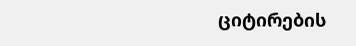ციტირების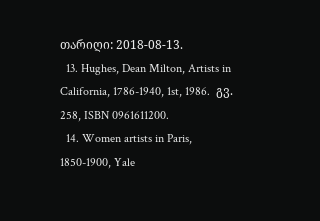თარიღი: 2018-08-13.
  13. Hughes, Dean Milton, Artists in California, 1786-1940, 1st, 1986.  გვ. 258, ISBN 0961611200.
  14. Women artists in Paris, 1850-1900, Yale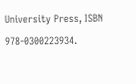University Press, ISBN 978-0300223934.